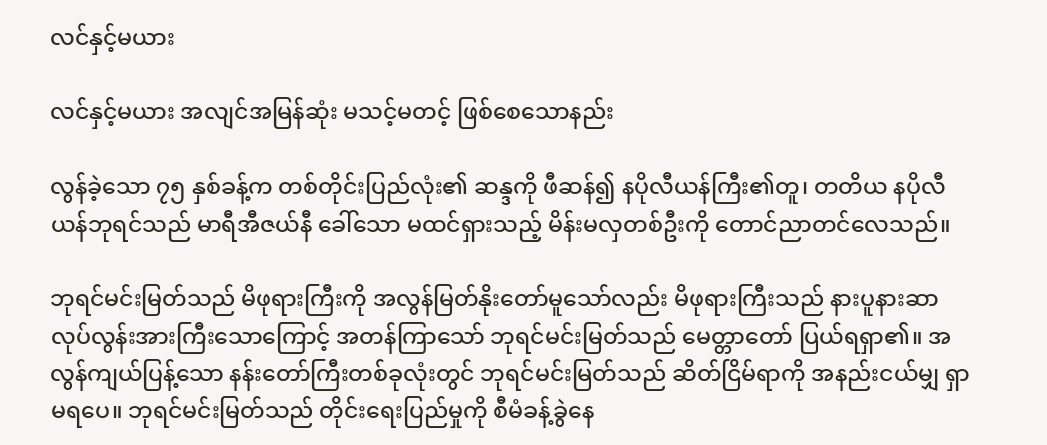လင်နှင့်မယား

လင်နှင့်မယား အလျင်အမြန်ဆုံး မသင့်မတင့် ဖြစ်စေသောနည်း

လွန်ခဲ့သော ၇၅ နှစ်ခန့်က တစ်တိုင်းပြည်လုံး၏ ဆန္ဒကို ဖီဆန်၍ နပိုလီယန်ကြီး၏တူ၊ တတိယ နပိုလီယန်ဘုရင်သည် မာရီအီဇယ်နီ ခေါ်သော မထင်ရှားသည့် မိန်းမလှတစ်ဦးကို တောင်ညာတင်လေသည်။

ဘုရင်မင်းမြတ်သည် မိဖုရားကြီးကို အလွန်မြတ်နိုးတော်မူသော်လည်း မိဖုရားကြီးသည် နားပူနားဆာ လုပ်လွန်းအားကြီးသောကြောင့် အတန်ကြာသော် ဘုရင်မင်းမြတ်သည် မေတ္တာတော် ပြယ်ရရှာ၏။ အလွန်ကျယ်ပြန့်သော နန်းတော်ကြီးတစ်ခုလုံးတွင် ဘုရင်မင်းမြတ်သည် ဆိတ်ငြိမ်ရာကို အနည်းငယ်မျှ ရှာမရပေ။ ဘုရင်မင်းမြတ်သည် တိုင်းရေးပြည်မှုကို စီမံခန့်ခွဲနေ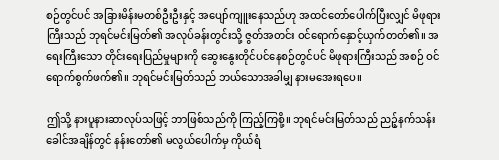စဉ်တွင်ပင် အခြားမိန်းမတစ်ဦးဦးနှင့် အပျော်ကျူးနေသည်ဟု အထင်တော်ပေါက်ပြီးလျှင် မိဖုရားကြီးသည် ဘုရင်မင်းမြတ်၏ အလုပ်ခန်းတွင်းသို့ ဇွတ်အတင်း ဝင်ရောက်နှောင့်ယှက်တတ်၏။ အရေးကြီးသော တိုင်းရေးပြည်မှုများကို ဆွေးနွေးတိုင်ပင်နေစဉ်တွင်ပင် မိဖုရားကြီးသည် အစဉ် ဝင်ရောက်စွက်ဖက်၏။ ဘုရင်မင်းမြတ်သည် ဘယ်သောအခါမျှ နားမအေးရပေ။

ဤသို့ နားပူနားဆာလုပ်သဖြင့် ဘာဖြစ်သည်ကို ကြည့်ကြစို့။ ဘုရင်မင်းမြတ်သည် ညဉ့်နက်သန်းခေါင်အချိန်တွင် နန်းတော်၏ မလွယ်ပေါက်မှ ကိုယ်ရံ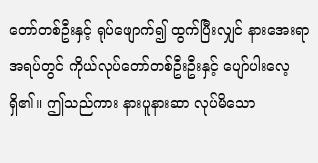တော်တစ်ဦးနှင့် ရုပ်ဖျောက်၍ ထွက်ပြီးလျှင် နားအေးရာအရပ်တွင် ကိုယ်လုပ်တော်တစ်ဦးဦးနှင့် ပျော်ပါးလေ့ရှိ၏။ ဤသည်ကား နားပူနားဆာ လုပ်မိသော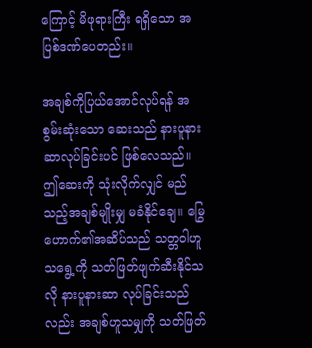ကြောင့် မိဖုရားကြီး ရရှိသော အပြစ်ဒဏ်ပေတည်း။

အချစ်ကိုပြယ်အောင်လုပ်ရန် အစွမ်းဆုံးသော ဆေးသည် နားပူနားဆာလုပ်ခြင်းပင် ဖြစ်လေသည်။ ဤဆေးကို သုံးလိုက်လျှင် မည်သည့်အချစ်မျိုးမျှ မခံနိုင်ချေ။ မြွေဟောက်၏အဆိပ်သည် သတ္တဝါဟူသရွေ့ကို သတ်ဖြတ်ဖျက်ဆီးနိုင်သလို နားပူနားဆာ လုပ်ခြင်းသည်လည်း အချစ်ဟူသမျှကို သတ်ဖြတ်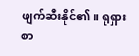ဖျက်ဆီးနိုင်၏။ ရုရှား စာ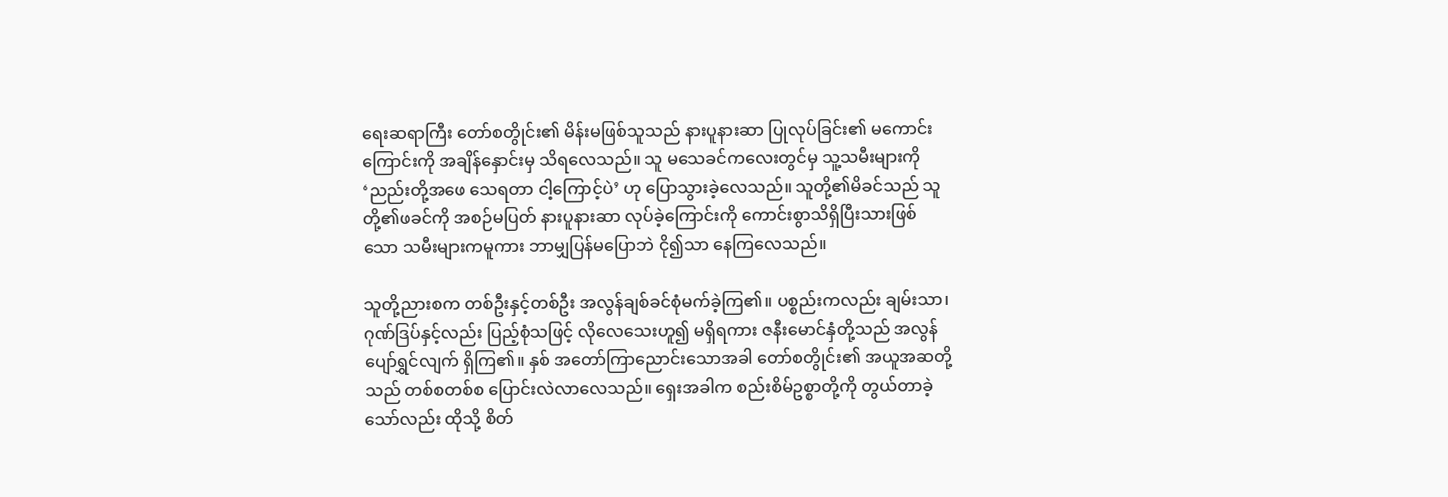ရေးဆရာကြီး တော်စတွိုင်း၏ မိန်းမဖြစ်သူသည် နားပူနားဆာ ပြုလုပ်ခြင်း၏ မကောင်းကြောင်းကို အချိန်နှောင်းမှ သိရလေသည်။ သူ မသေခင်ကလေးတွင်မှ သူ့သမီးများကို ‘ညည်းတို့အဖေ သေရတာ ငါ့ကြောင့်ပဲ’ ဟု ပြောသွားခဲ့လေသည်။ သူတို့၏မိခင်သည် သူတို့၏ဖခင်ကို အစဉ်မပြတ် နားပူနားဆာ လုပ်ခဲ့ကြောင်းကို ကောင်းစွာသိရှိပြီးသားဖြစ်သော သမီးများကမူကား ဘာမျှပြန်မပြောဘဲ ငို၍သာ နေကြလေသည်။

သူတို့ညားစက တစ်ဦးနှင့်တစ်ဦး အလွန်ချစ်ခင်စုံမက်ခဲ့ကြ၏။ ပစ္စည်းကလည်း ချမ်းသာ၊ ဂုဏ်ဒြပ်နှင့်လည်း ပြည့်စုံသဖြင့် လိုလေသေးဟူ၍ မရှိရကား ဇနီးမောင်နှံတို့သည် အလွန်ပျော်ရွှင်လျက် ရှိကြ၏။ နှစ် အတော်ကြာညောင်းသောအခါ တော်စတွိုင်း၏ အယူအဆတို့သည် တစ်စတစ်စ ပြောင်းလဲလာလေသည်။ ရှေးအခါက စည်းစိမ်ဥစ္စာတို့ကို တွယ်တာခဲ့သော်လည်း ထိုသို့ စိတ်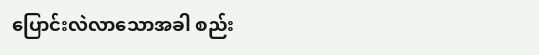ပြောင်းလဲလာသောအခါ စည်း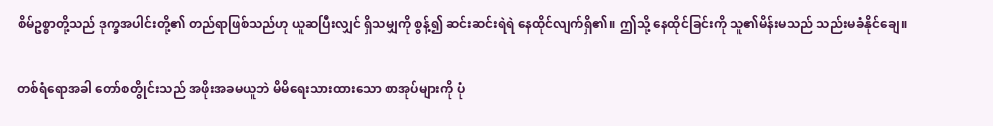စိမ်ဥစ္စာတို့သည် ဒုက္ခအပါင်းတို့၏ တည်ရာဖြစ်သည်ဟု ယူဆပြီးလျှင် ရှိသမျှကို စွန့်၍ ဆင်းဆင်းရဲရဲ နေထိုင်လျက်ရှိ၏။ ဤသို့ နေထိုင်ခြင်းကို သူ၏မိန်းမသည် သည်းမခံနိုင်ချေ။

တစ်ရံရောအခါ တော်စတွိုင်းသည် အဖိုးအခမယူဘဲ မိမိရေးသားထားသော စာအုပ်များကို ပုံ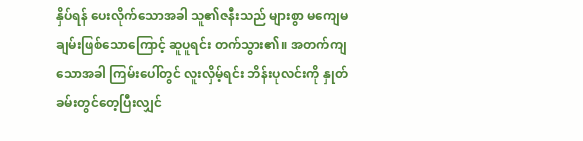နှိပ်ရန် ပေးလိုက်သောအခါ သူ၏ဇနီးသည် များစွာ မကျေမချမ်းဖြစ်သောကြောင့် ဆူပူရင်း တက်သွား၏။ အတက်ကျသောအခါ ကြမ်းပေါ်တွင် လူးလှိမ့်ရင်း ဘိန်းပုလင်းကို နှုတ်ခမ်းတွင်တေ့ပြီးလျှင်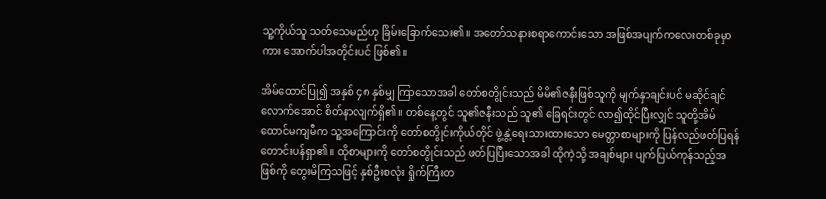သူ့ကိုယ်သူ သတ်သေမည်ဟု ခြိမ်းခြောက်သေး၏။ အတော်သနားစရာကောင်းသော အဖြစ်အပျက်ကလေးတစ်ခုမှာကား အောက်ပါအတိုင်းပင် ဖြစ်၏။

အိမ်ထောင်ပြု၍ အနှစ် ၄၈ နှစ်မျှ ကြာသောအခါ တော်စတွိုင်းသည် မိမိ၏ဇနီးဖြစ်သူကို မျက်နှာချင်းပင် မဆိုင်ချင်လောက်အောင် စိတ်နာလျက်ရှိ၏။ တစ်နေ့တွင် သူ၏ဇနီးသည် သူ၏ ခြေရင်းတွင် လာ၍ထိုင်ပြီးလျှင် သူတို့အိမ်ထောင်မကျမီက သူ့အကြောင်းကို တော်စတွိုင်းကိုယ်တိုင် ဖွဲ့နွဲ့ရေးသားထားသော မေတ္တာစာများကို ပြန်လည်ဖတ်ပြရန် တောင်းပန်ရှာ၏။ ထိုစာများကို တော်စတွိုင်းသည် ဖတ်ပြပြီးသောအခါ ထိုကဲ့သို့ အချစ်များ ပျက်ပြယ်ကုန်သည့်အဖြစ်ကို တွေးမိကြသဖြင့် နှစ်ဦးစလုံး ရှိုက်ကြီးတ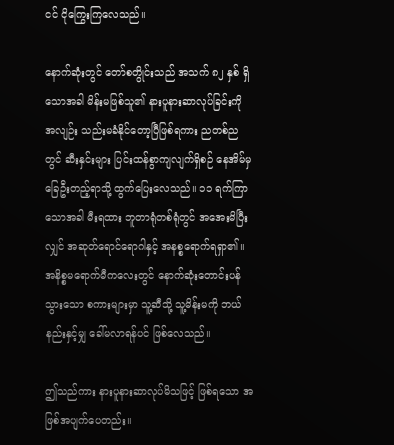ငင် ငိုကြွေးကြလေသည်။

နောက်ဆုံးတွင် တော်စတွိုင်းသည် အသက် ၈၂ နှစ် ရှိသောအခါ မိန်းမဖြစ်သူ၏ နားပူနားဆာလုပ်ခြင်းကို အလျဉ်း သည်းမခံနိုင်တော့ပြီဖြစ်ရကား ညတစ်ညတွင် ဆီးနှင်းများ ပြင်းထန်စွာကျလျက်ရှိစဉ် နေအိမ်မှ ခြေဦးတည့်ရာသို့ ထွက်ပြေးလေသည်။ ၁၁ ရက်ကြာသောအခါ မီးရထား ဘူတာရုံတစ်ရုံတွင် အအေးမိပြီးလျှင် အဆုတ်ရောင်ရောဂါနှင့် အနစ္စရောက်ရရှာ၏။ အနိစ္စမရောက်မီကလေးတွင် နောက်ဆုံးတောင်းပန်သွားသော စကားများမှာ သူ့ဆီသို့ သူ့မိန်းမကို ဘယ်နည်းနှင့်မျှ ခေါ်မလာရန်ပင် ဖြစ်လေသည်။

ဤသည်ကား နားပူနားဆာလုပ်မိသဖြင့် ဖြစ်ရသော အဖြစ်အပျက်ပေတည်း။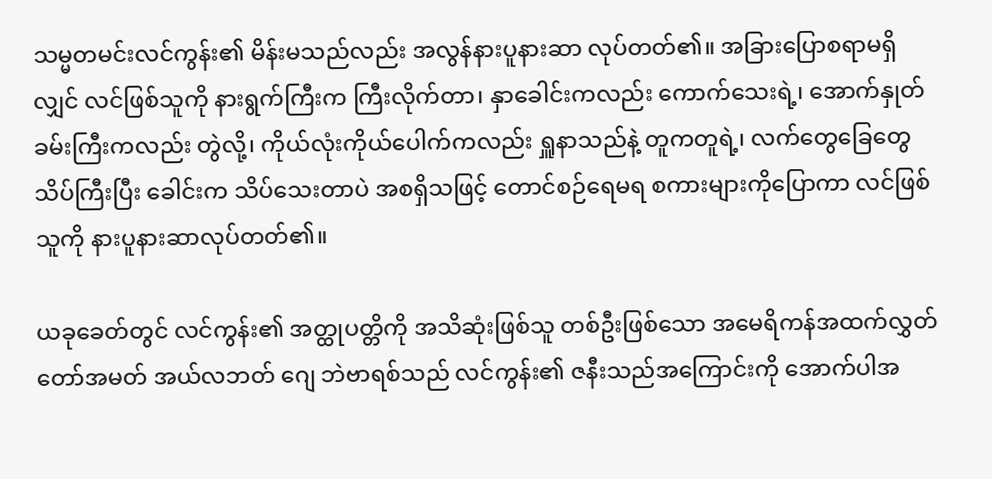သမ္မတမင်းလင်ကွန်း၏ မိန်းမသည်လည်း အလွန်နားပူနားဆာ လုပ်တတ်၏။ အခြားပြောစရာမရှိလျှင် လင်ဖြစ်သူကို နားရွက်ကြီးက ကြီးလိုက်တာ၊ နှာခေါင်းကလည်း ကောက်သေးရဲ့၊ အောက်နှုတ်ခမ်းကြီးကလည်း တွဲလို့၊ ကိုယ်လုံးကိုယ်ပေါက်ကလည်း ရှူနာသည်နဲ့ တူကတူရဲ့၊ လက်တွေခြေတွေ သိပ်ကြီးပြီး ခေါင်းက သိပ်သေးတာပဲ အစရှိသဖြင့် တောင်စဉ်ရေမရ စကားများကိုပြောကာ လင်ဖြစ်သူကို နားပူနားဆာလုပ်တတ်၏။

ယခုခေတ်တွင် လင်ကွန်း၏ အတ္ထုပတ္တိကို အသိဆုံးဖြစ်သူ တစ်ဦးဖြစ်သော အမေရိကန်အထက်လွှတ်တော်အမတ် အယ်လဘတ် ဂျေ ဘဲဗာရစ်သည် လင်ကွန်း၏ ဇနီးသည်အကြောင်းကို အောက်ပါအ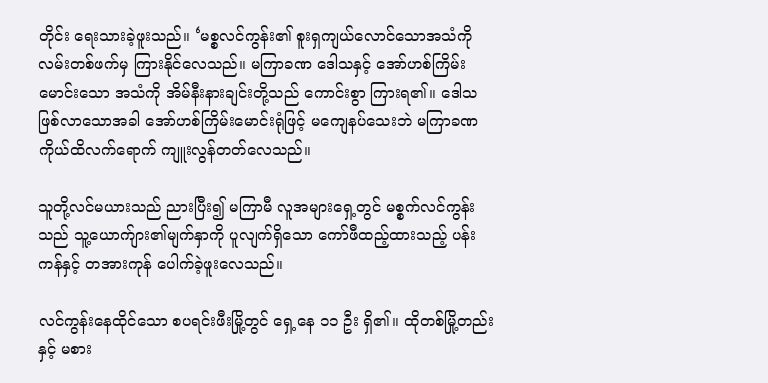တိုင်း ရေးသားခဲ့ဖူးသည်။ ‘မစ္စလင်ကွန်း၏ စူးရှကျယ်လောင်သောအသံကို လမ်းတစ်ဖက်မှ ကြားနိုင်လေသည်။ မကြာခဏ ဒေါသနှင့် အော်ဟစ်ကြိမ်းမောင်းသော အသံကို အိမ်နီးနားချင်းတို့သည် ကောင်းစွာ ကြားရ၏။ ဒေါသဖြစ်လာသောအခါ အော်ဟစ်ကြိမ်းမောင်းရုံဖြင့် မကျေနပ်သေးဘဲ မကြာခဏ ကိုယ်ထိလက်ရောက် ကျူးလွန်တတ်လေသည်။

သူတို့လင်မယားသည် ညားပြီး၍ မကြာမီ လူအများရှေ့တွင် မစ္စက်လင်ကွန်းသည် သူ့ယောက်ျား၏မျက်နှာကို ပူလျက်ရှိသော ကော်ဖီထည့်ထားသည့် ပန်းကန်နှင့် တအားကုန် ပေါက်ခဲ့ဖူးလေသည်။

လင်ကွန်းနေထိုင်သော စပရင်းဖီးမြို့တွင် ရှေ့နေ ၁၁ ဦး ရှိ၏။ ထိုတစ်မြို့တည်းနှင့် မစား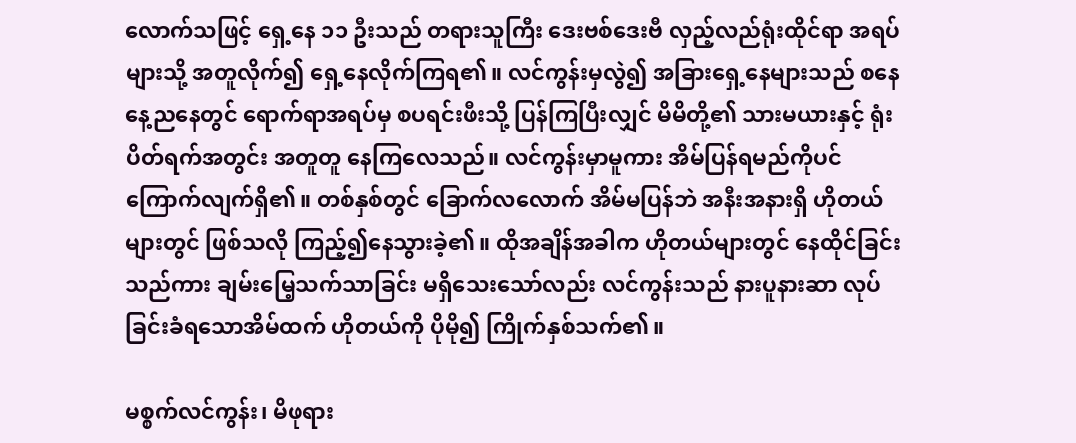လောက်သဖြင့် ရှေ့နေ ၁၁ ဦးသည် တရားသူကြီး ဒေးဗစ်ဒေးဗီ လှည့်လည်ရုံးထိုင်ရာ အရပ်များသို့ အတူလိုက်၍ ရှေ့နေလိုက်ကြရ၏။ လင်ကွန်းမှလွဲ၍ အခြားရှေ့နေများသည် စနေနေ့ညနေတွင် ရောက်ရာအရပ်မှ စပရင်းဖီးသို့ ပြန်ကြပြီးလျှင် မိမိတို့၏ သားမယားနှင့် ရုံးပိတ်ရက်အတွင်း အတူတူ နေကြလေသည်။ လင်ကွန်းမှာမူကား အိမ်ပြန်ရမည်ကိုပင် ကြောက်လျက်ရှိ၏။ တစ်နှစ်တွင် ခြောက်လလောက် အိမ်မပြန်ဘဲ အနီးအနားရှိ ဟိုတယ်များတွင် ဖြစ်သလို ကြည့်၍နေသွားခဲ့၏။ ထိုအချိန်အခါက ဟိုတယ်များတွင် နေထိုင်ခြင်းသည်ကား ချမ်းမြေ့သက်သာခြင်း မရှိသေးသော်လည်း လင်ကွန်းသည် နားပူနားဆာ လုပ်ခြင်းခံရသောအိမ်ထက် ဟိုတယ်ကို ပိုမို၍ ကြိုက်နှစ်သက်၏။

မစ္စက်လင်ကွန်း၊ မိဖုရား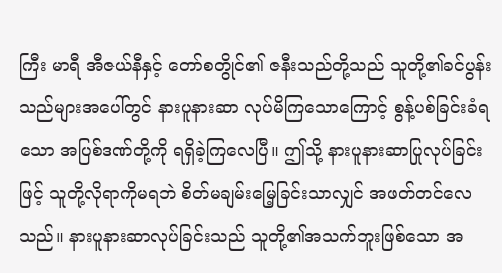ကြီး မာရီ အီဇယ်နီနှင့် တော်စတွိုင်၏ ဇနီးသည်တို့သည် သူတို့၏ခင်ပွန်းသည်များအပေါ်တွင် နားပူနားဆာ လုပ်မိကြသောကြောင့် စွန့်ပစ်ခြင်းခံရသော အပြစ်ဒဏ်တို့ကို ရရှိခဲ့ကြလေပြီ။ ဤသို့ နားပူနားဆာပြုလုပ်ခြင်းဖြင့် သူတို့လိုရာကိုမရဘဲ စိတ်မချမ်းမြေ့ခြင်းသာလျှင် အဖတ်တင်လေသည်။ နားပူနားဆာလုပ်ခြင်းသည် သူတို့၏အသက်ဘူးဖြစ်သော အ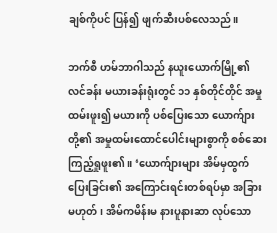ချစ်ကိုပင် ပြန်၍ ဖျက်ဆီးပစ်လေသည်။

ဘက်စီ ဟမ်ဘာဂါသည် နယူးယောက်မြို့၏ လင်ခန်း မယားခန်းရုံးတွင် ၁၁ နှစ်တိုင်တိုင် အမှုထမ်းဖူး၍ မယားကို ပစ်ပြေးသော ယောက်ျားတို့၏ အမှုထမ်းထောင်ပေါင်းများစွာကို စစ်ဆေးကြည့်ရှုဖူး၏။ ‘ယောက်ျားများ အိမ်မှထွက်ပြေးခြင်း၏ အကြောင်းရင်းတစ်ရပ်မှာ အခြားမဟုတ်၊ အိမ်ကမိန်းမ နားပူနားဆာ လုပ်သော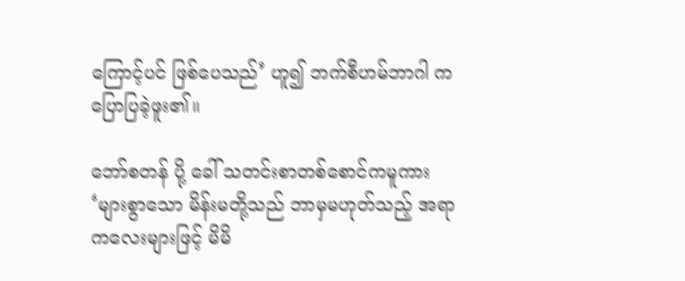ကြောင့်ပင် ဖြစ်ပေသည်’ ဟူ၍ ဘက်စီဟမ်ဘာဂါ က ပြောပြခဲ့ဖူး၏။

ဘော်စတန် ပို့ ခေါ် သတင်းစာတစ်စောင်ကမူကား ‘များစွာသော မိန်းမတို့သည် ဘာမှမဟုတ်သည့် အရာကလေးများဖြင့် မိမိ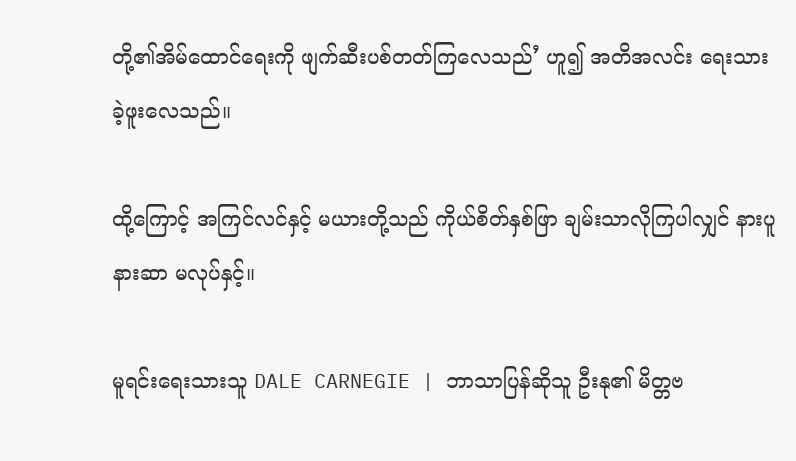တို့၏အိမ်ထောင်ရေးကို ဖျက်ဆီးပစ်တတ်ကြလေသည်’ ဟူ၍ အတိအလင်း ရေးသားခဲ့ဖူးလေသည်။

ထို့ကြောင့် အကြင်လင်နှင့် မယားတို့သည် ကိုယ်စိတ်နှစ်ဖြာ ချမ်းသာလိုကြပါလျှင် နားပူနားဆာ မလုပ်နှင့်။

မူရင်းရေးသားသူ DALE CARNEGIE | ဘာသာပြန်ဆိုသူ ဦးနု၏ မိတ္တဗ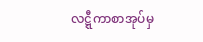လဋ္ဋီကာစာအုပ်မှ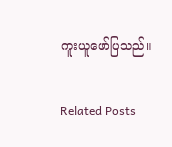ကူးယူဖော်ပြသည်။

Related Posts